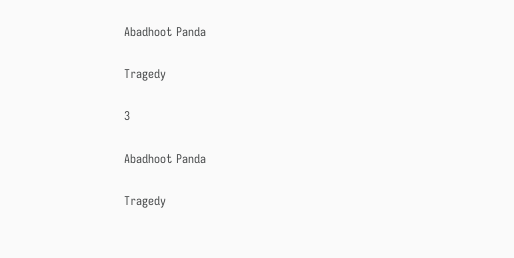Abadhoot Panda

Tragedy

3

Abadhoot Panda

Tragedy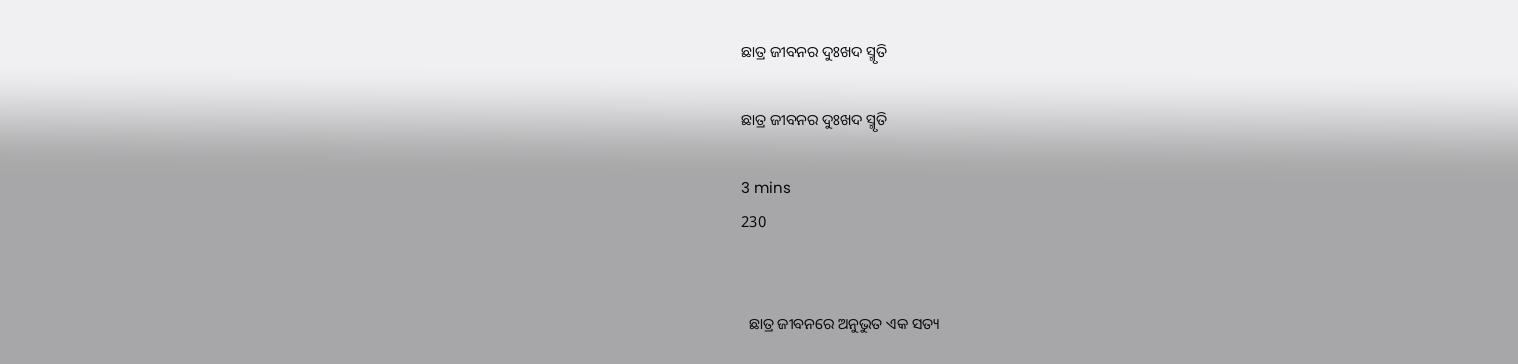ଛାତ୍ର ଜୀବନର ଦୁଃଖଦ ସ୍ମୃତି

ଛାତ୍ର ଜୀବନର ଦୁଃଖଦ ସ୍ମୃତି

3 mins
230


  ଛାତ୍ର ଜୀବନରେ ଅନୁଭୁତ ଏକ ସତ୍ୟ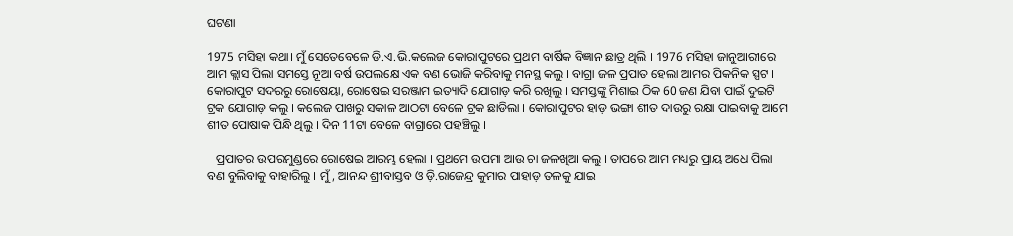ଘଟଣା

1975 ମସିହା କଥା। ମୁଁ ସେତେବେଳେ ଡି.ଏ.ଭି.କଲେଜ କୋରାପୁଟରେ ପ୍ରଥମ ବାର୍ଷିକ ବିଜ୍ଞାନ ଛାତ୍ର ଥିଲି । 1976 ମସିହା ଜାନୁଆରୀରେ ଆମ କ୍ଲାସ ପିଲା ସମସ୍ତେ ନୂଆ ବର୍ଷ ଉପଲକ୍ଷେ ଏକ ବଣ ଭୋଜି କରିବାକୁ ମନସ୍ଥ କଲୁ । ବାଗ୍ରା ଜଳ ପ୍ରପାତ ହେଲା ଆମର ପିକନିକ ସ୍ପଟ । କୋରାପୁଟ ସଦରରୁ ରୋଷେୟା, ରୋଷେଇ ସରଞ୍ଜାମ ଇତ୍ୟାଦି ଯୋଗାଡ଼ କରି ରଖିଲୁ । ସମସ୍ତଙ୍କୁ ମିଶାଇ ଠିକ 60 ଜଣ ଯିବା ପାଇଁ ଦୁଇଟି ଟ୍ରକ ଯୋଗାଡ଼ କଲୁ । କଲେଜ ପାଖରୁ ସକାଳ ଆଠଟା ବେଳେ ଟ୍ରକ ଛାଡିଲା । କୋରାପୁଟର ହାଡ଼ ଭଙ୍ଗା ଶୀତ ଦାଉରୁ ରକ୍ଷା ପାଇବାକୁ ଆମେ ଶୀତ ପୋଷାକ ପିନ୍ଧି ଥିଲୁ । ଦିନ 11ଟା ବେଳେ ବାଗ୍ରାରେ ପହଞ୍ଚିଲୁ ।

   ପ୍ରପାତର ଉପରମୁଣ୍ଡରେ ରୋଷେଇ ଆରମ୍ଭ ହେଲା । ପ୍ରଥମେ ଉପମା ଆଉ ଚା ଜଳଖିଆ କଲୁ । ତାପରେ ଆମ ମଧ୍ୟରୁ ପ୍ରାୟ ଅଧେ ପିଲା ବଣ ବୁଲିବାକୁ ବାହାରିଲୁ । ମୁଁ, ଆନନ୍ଦ ଶ୍ରୀବାସ୍ତବ ଓ ଡ଼ି.ରାଜେନ୍ଦ୍ର କୁମାର ପାହାଡ଼ ତଳକୁ ଯାଇ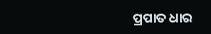ପ୍ରପାତ ଧାର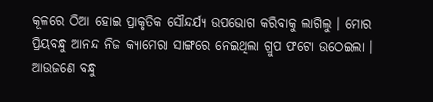କୂଳରେ ଠିଆ ହୋଇ ପ୍ରାକୃତିକ ସୌନ୍ଦର୍ଯ୍ୟ ଉପଭୋଗ କରିବାକୁ ଲାଗିଲୁ । ମୋର ପ୍ରିୟବନ୍ଧୁ ଆନନ୍ଦ ନିଜ କ୍ୟାମେରା ସାଙ୍ଗରେ ନେଇଥିଲା ଗ୍ରୁପ ଫଟୋ ଉଠେଇଲା । ଆଉଜଣେ ବନ୍ଧୁ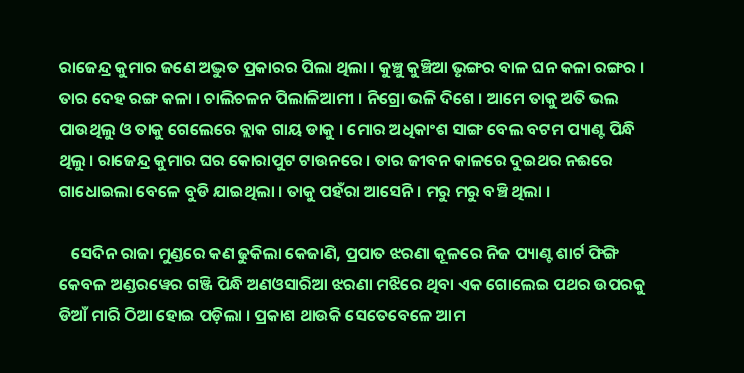ରାଜେନ୍ଦ୍ର କୁମାର ଜଣେ ଅଦ୍ଭୁତ ପ୍ରକାରର ପିଲା ଥିଲା । କୁଞ୍ଚୁ କୁଞ୍ଚିଆ ଭୃଙ୍ଗର ବାଳ ଘନ କଳା ରଙ୍ଗର । ତାର ଦେହ ରଙ୍ଗ କଳା । ଚାଲିଚଳନ ପିଲାଳିଆମୀ । ନିଗ୍ରୋ ଭଳି ଦିଶେ । ଆମେ ତାକୁ ଅତି ଭଲ ପାଉଥିଲୁ ଓ ତାକୁ ଗେଲେରେ ବ୍ଲାକ ଗାୟ ଡାକୁ । ମୋର ଅଧିକାଂଶ ସାଙ୍ଗ ବେଲ ବଟମ ପ୍ୟାଣ୍ଟ ପିନ୍ଧି ଥିଲୁ । ରାଜେନ୍ଦ୍ର କୁମାର ଘର କୋରାପୁଟ ଟାଉନରେ । ତାର ଜୀବନ କାଳରେ ଦୁଇଥର ନଈରେ ଗାଧୋଇଲା ବେଳେ ବୁଡି ଯାଇଥିଲା । ତାକୁ ପହଁରା ଆସେନି । ମରୁ ମରୁ ବଞ୍ଚି ଥିଲା ।

   ସେଦିନ ରାଜା ମୁଣ୍ଡରେ କଣ ଢୁକିଲା କେଜାଣି, ପ୍ରପାତ ଝରଣା କୂଳରେ ନିଜ ପ୍ୟାଣ୍ଟ ଶାର୍ଟ ଫିଙ୍ଗି କେବଳ ଅଣ୍ଡରୱେର ଗଞ୍ଜି ପିନ୍ଧି ଅଣଓସାରିଆ ଝରଣା ମଝିରେ ଥିବା ଏକ ଗୋଲେଇ ପଥର ଉପରକୁ ଡିଆଁ ମାରି ଠିଆ ହୋଇ ପଡ଼ିଲା । ପ୍ରକାଶ ଥାଉକି ସେତେବେଳେ ଆମ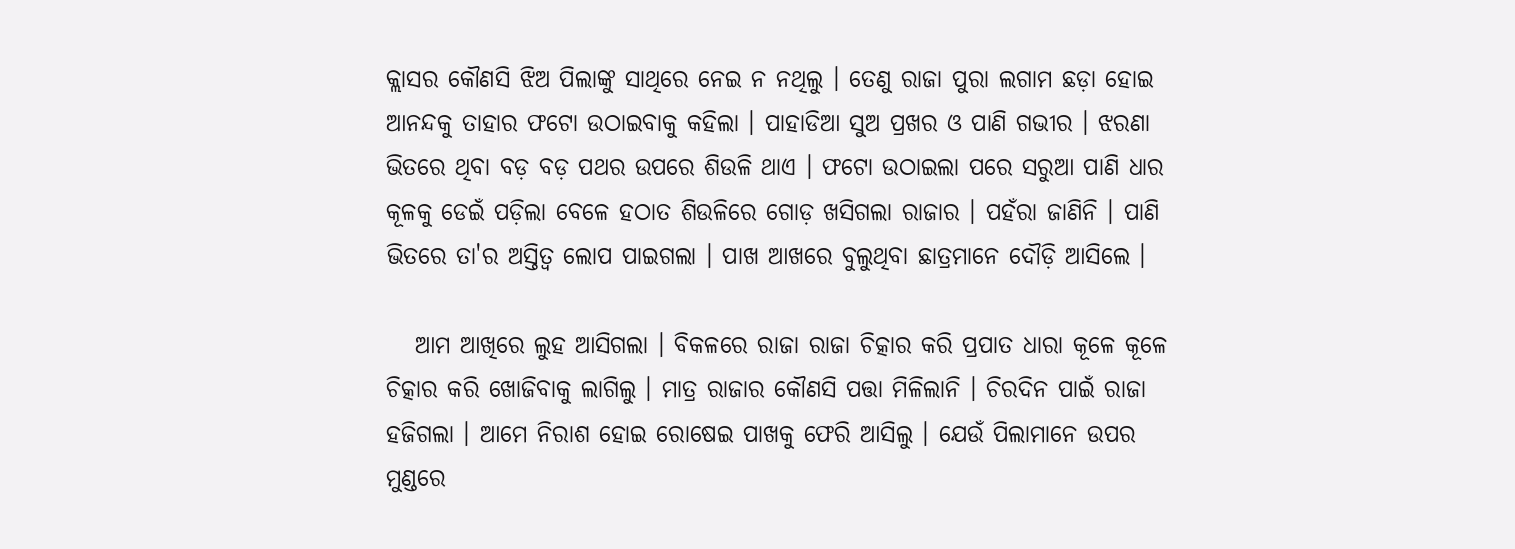କ୍ଲାସର କୌଣସି ଝିଅ ପିଲାଙ୍କୁ ସାଥିରେ ନେଇ ନ ନଥିଲୁ । ତେଣୁ ରାଜା ପୁରା ଲଗାମ ଛଡ଼ା ହୋଇ ଆନନ୍ଦକୁ ତାହାର ଫଟୋ ଉଠାଇବାକୁ କହିଲା । ପାହାଡିଆ ସୁଅ ପ୍ରଖର ଓ ପାଣି ଗଭୀର । ଝରଣା ଭିତରେ ଥିବା ବଡ଼ ବଡ଼ ପଥର ଉପରେ ଶିଉଳି ଥାଏ । ଫଟୋ ଉଠାଇଲା ପରେ ସରୁଆ ପାଣି ଧାର କୂଳକୁ ଡେଇଁ ପଡ଼ିଲା ବେଳେ ହଠାତ ଶିଉଳିରେ ଗୋଡ଼ ଖସିଗଲା ରାଜାର । ପହଁରା ଜାଣିନି । ପାଣି ଭିତରେ ତା'ର ଅସ୍ତିତ୍ୱ ଲୋପ ପାଇଗଲା । ପାଖ ଆଖରେ ବୁଲୁଥିବା ଛାତ୍ରମାନେ ଦୌଡ଼ି ଆସିଲେ ।

   ଆମ ଆଖିରେ ଲୁହ ଆସିଗଲା । ବିକଳରେ ରାଜା ରାଜା ଚିତ୍କାର କରି ପ୍ରପାତ ଧାରା କୂଳେ କୂଳେ ଚିତ୍କାର କରି ଖୋଜିବାକୁ ଲାଗିଲୁ । ମାତ୍ର ରାଜାର କୌଣସି ପତ୍ତା ମିଳିଲାନି । ଚିରଦିନ ପାଇଁ ରାଜା ହଜିଗଲା । ଆମେ ନିରାଶ ହୋଇ ରୋଷେଇ ପାଖକୁ ଫେରି ଆସିଲୁ । ଯେଉଁ ପିଲାମାନେ ଉପର ମୁଣ୍ଡରେ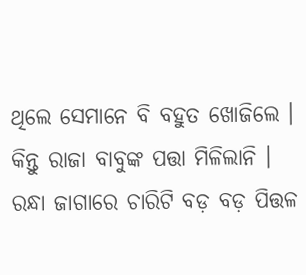ଥିଲେ ସେମାନେ ବି ବହୁତ ଖୋଜିଲେ । କିନ୍ତୁ ରାଜା ବାବୁଙ୍କ ପତ୍ତା ମିଳିଲାନି । ରନ୍ଧା ଜାଗାରେ ଚାରିଟି ବଡ଼ ବଡ଼ ପିତ୍ତଳ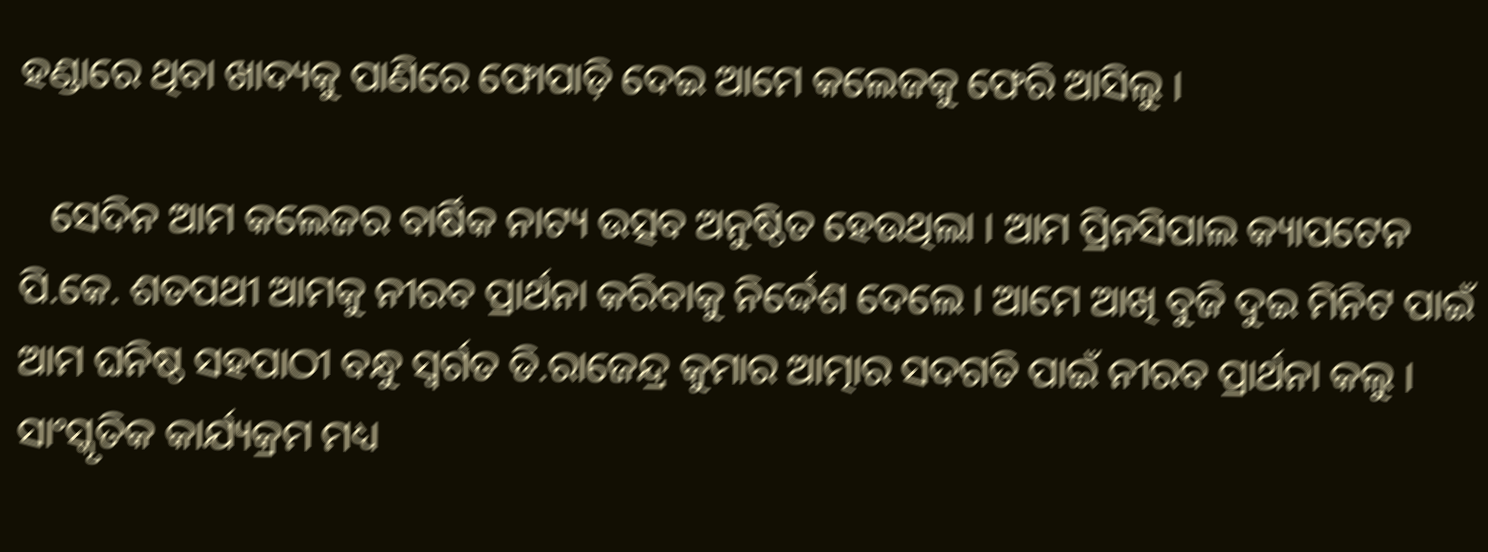ହଣ୍ଡାରେ ଥିବା ଖାଦ୍ୟକୁ ପାଣିରେ ଫୋପାଡ଼ି ଦେଇ ଆମେ କଲେଜକୁ ଫେରି ଆସିଲୁ ।

   ସେଦିନ ଆମ କଲେଜର ବାର୍ଷିକ ନାଟ୍ୟ ଉତ୍ସବ ଅନୁଷ୍ଠିତ ହେଉଥିଲା । ଆମ ପ୍ରିନସିପାଲ କ୍ୟାପଟେନ ପି.କେ. ଶତପଥୀ ଆମକୁ ନୀରବ ପ୍ରାର୍ଥନା କରିବାକୁ ନିର୍ଦ୍ଦେଶ ଦେଲେ । ଆମେ ଆଖି ବୁଜି ଦୁଇ ମିନିଟ ପାଇଁ ଆମ ଘନିଷ୍ଠ ସହପାଠୀ ବନ୍ଧୁ ସ୍ବର୍ଗତ ଡି.ରାଜେନ୍ଦ୍ର କୁମାର ଆତ୍ମାର ସଦଗତି ପାଇଁ ନୀରବ ପ୍ରାର୍ଥନା କଲୁ । ସାଂସ୍କୃତିକ କାର୍ଯ୍ୟକ୍ରମ ମଧ୍ୟ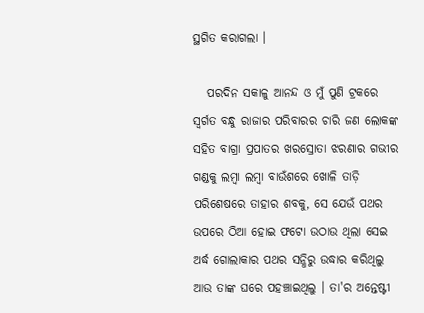ସ୍ଥଗିତ କରାଗଲା ।

   ପରଦିନ ସକାଳୁ ଆନନ୍ଦ ଓ ମୁଁ ପୁଣି ଟ୍ରକରେ ସ୍ବର୍ଗତ ବନ୍ଧୁ ରାଜାର ପରିବାରର ଚାରି ଜଣ ଲୋକଙ୍କ ସହିତ ବାଗ୍ରା ପ୍ରପାତର ଖରସ୍ରୋତା ଝରଣାର ଗଭୀର ଗଣ୍ଡକୁ ଲମ୍ବା ଲମ୍ବା ବାଉଁଶରେ ଖୋଳି ତାଡ଼ି ପରିଶେଷରେ ତାହାର ଶବକୁ, ସେ ଯେଉଁ ପଥର ଉପରେ ଠିଆ ହୋଇ ଫଟୋ ଉଠାଉ ଥିଲା ସେଇ ଅର୍ଦ୍ଧ ଗୋଲାକାର ପଥର ସନ୍ଧିରୁ ଉଦ୍ଧାର କରିଥିଲୁ ଆଉ ତାଙ୍କ ଘରେ ପହଞ୍ଚାଇଥିଲୁ । ତା'ର ଅନ୍ତେଷ୍ଟୀ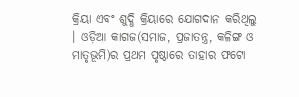କ୍ରିୟା ଏବଂ ଶୁଦ୍ଧି କ୍ରିୟାରେ ଯୋଗଦାନ କରିଥିଲୁ । ଓଡ଼ିଆ କାଗଜ(ସମାଜ, ପ୍ରଜାତନ୍ତ୍ର, କଳିଙ୍ଗ ଓ ମାତୃଭୂମି)ର ପ୍ରଥମ ପୃଷ୍ଠାରେ ତାହାର ଫଟୋ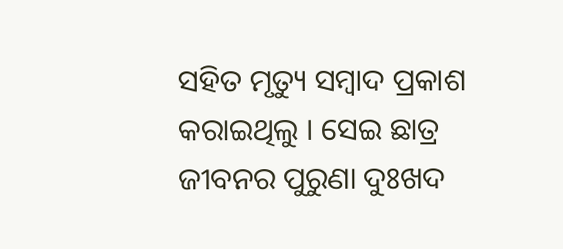ସହିତ ମୃତ୍ୟୁ ସମ୍ବାଦ ପ୍ରକାଶ କରାଇଥିଲୁ । ସେଇ ଛାତ୍ର ଜୀବନର ପୁରୁଣା ଦୁଃଖଦ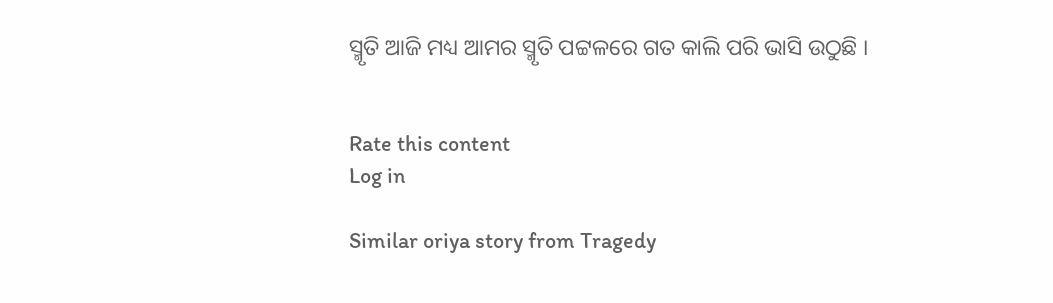ସ୍ମୃତି ଆଜି ମଧ୍ୟ ଆମର ସ୍ମୃତି ପଟ୍ଟଳରେ ଗତ କାଲି ପରି ଭାସି ଉଠୁଛି ।


Rate this content
Log in

Similar oriya story from Tragedy